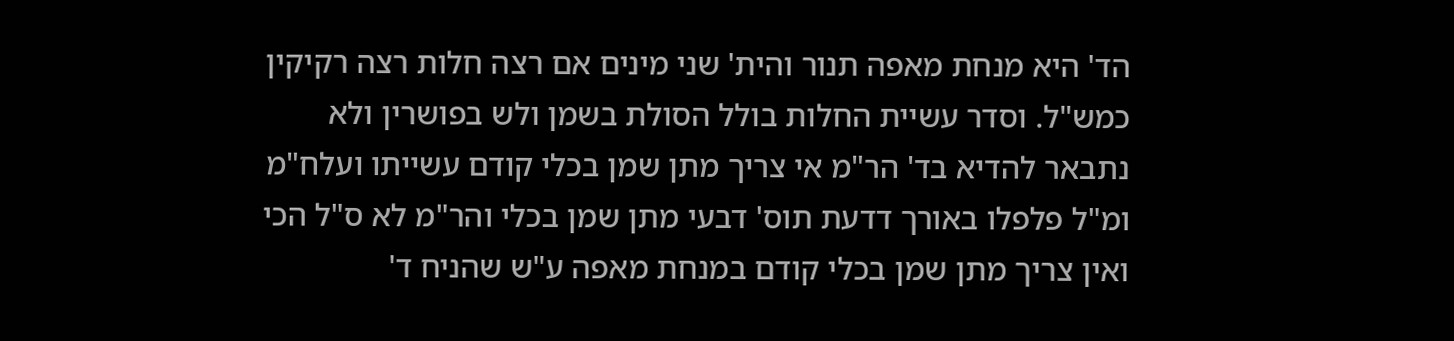הד' היא מנחת מאפה תנור והית' שני מינים אם רצה חלות רצה רקיקין כמש"ל. וסדר עשיית החלות בולל הסולת בשמן ולש בפושרין ולא נתבאר להדיא בד' הר"מ אי צריך מתן שמן בכלי קודם עשייתו ועלח"מ ומ"ל פלפלו באורך דדעת תוס' דבעי מתן שמן בכלי והר"מ לא ס"ל הכי ואין צריך מתן שמן בכלי קודם במנחת מאפה ע"ש שהניח ד'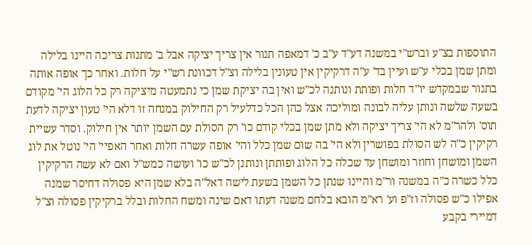התוספות בצ"ע וברש"י במשנה דע"ד ע"ב כ' דמאפה תנור אין צריך יציקה אבל ב' מתנות צריכה היינו בלילה ומתן שמן בכלי ע"ש ועיין בד' ע"ה דרקיקין אין טעונין בלילה וצ"ל דכוונת רש"י על חלות. ואחר כך אופה אותה בתנור שבמקדש יו"ד חלות ופותת ונותנה לכ"ש ואין בה יציקת שמן כי נתמעטה מיציקה רק כל הלוג הי' מקודם בשעה שלשה ונותן עליה לבונה ומוליכה אצל כהן הכל כדלעיל רק החילוק במנחה זו דלא הי' טעון יציקה לדעת תוס' ולהר"מ לא הי' צריך יציקה ולא מתן שמן בכלי קודם כו' רק הסולת עם השמן יותר אין חילוק. וסדר עשיית רקיקין כ"ה לש הסולת בפושרין ולא הי' בה שום שמן כלל והי' אופה עשרה חלות ואחר האפיי' הי' נוטל את לוג השמן ומושחן וחוזר ומושחן עד שכלה כל הלוג ופותתן ונותנן לכ"ש כו' ועושה כמש"ל ואם לא עשה הרקיקין כלל כשרה כ"ה במשנה ור"מ והיינו שנתן כל השמן בשעת לישה דאל"ה בלא שמן היא פסולה דחיסר שמנה אפילו כ"ש פסולה וז"פ וע' רא"מ הובא בלחם משנה דעתו דאם שינה ומשח החלות ובלל ברקיקין פסולה וצ"ל דמיירי בקבע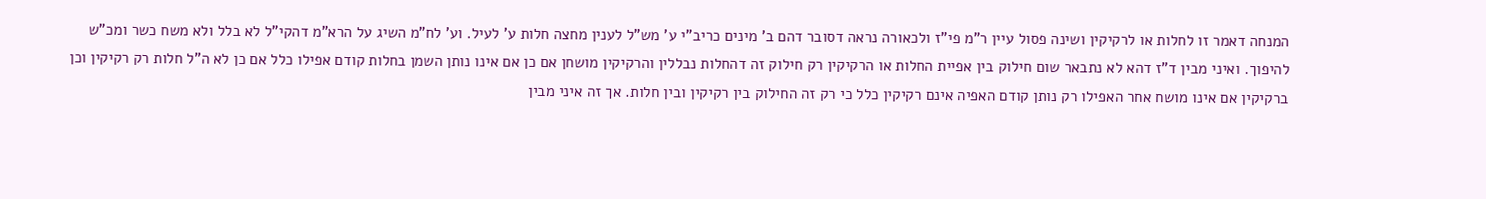המנחה דאמר זו לחלות או לרקיקין ושינה פסול עיין ר"מ פי"ז ולכאורה נראה דסובר דהם ב' מינים כריב"י ע' מש"ל לענין מחצה חלות ע' לעיל. וע' לח"מ השיג על הרא"מ דהקי"ל לא בלל ולא משח כשר ומכ"ש להיפוך. ואיני מבין ד"ז דהא לא נתבאר שום חילוק בין אפיית החלות או הרקיקין רק חילוק זה דהחלות נבללין והרקיקין מושחן אם כן אם אינו נותן השמן בחלות קודם אפילו כלל אם כן לא ה"ל חלות רק רקיקין וכן ברקיקין אם אינו מושח אחר האפילו רק נותן קודם האפיה אינם רקיקין כלל כי רק זה החילוק בין רקיקין ובין חלות. אך זה איני מבין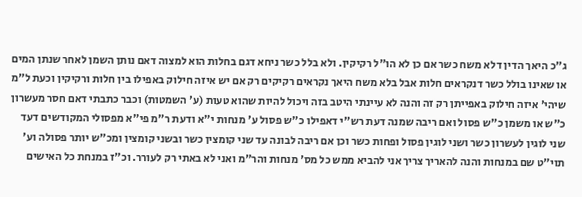ג"כ היאך הדין דלא משח כשר אם כן לא הו"ל רקיקין. ולא בלל כשר ניחא דגם בחלות הוא למצוה דאם נותן השמן לאחר שנתן המים או שאינו בולל כשר דנקראים חלות אבל בלא משח היאך נקראים רקיקים רק אם יש איזה חילוק באפילו בין חלות ורקיקין וכעת ל"מ שיהי' איזה חילוק באפייתן רק זה והנה לא עיינתי היטב בזה ויכול להיות שהוא טעות (ע' השמטות) וכבר כתבתי דאם חסר מעשרון כ"ש או משמן כ"ש פסול ואם ריבה שמנה דעת רש"י דאפילו כ"ש פסול ע' מנחות י"א ודעת ר"מ פי"א מפסולי המקודשים דעד שני לוגין לעשרון כשר ושני לוגין פסול ופחות כשר וכן אם ריבה לבונה עד שני קומצין כשר ובשני קומצין ומכ"ש יותר פסולה וע' תוי"ט שם במנחות והנה להאריך צריך אני להביא ממש כל מס' מנחות והר"מ ואני לא באתי רק לעורר. וכ"ז במנחת כל האישים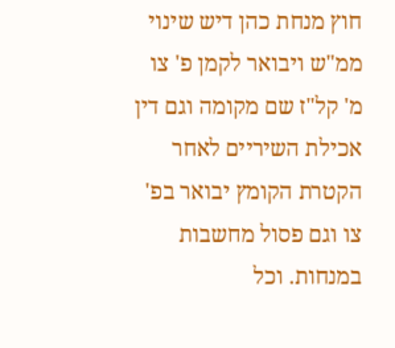חוץ מנחת כהן דיש שינוי ממ"ש ויבואר לקמן פ' צו מ' קל"ז שם מקומה וגם דין אכילת השיריים לאחר הקטרת הקומץ יבואר בפ' צו וגם פסול מחשבות במנחות. וכל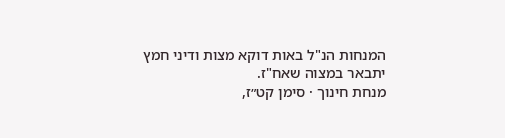המנחות הנ"ל באות דוקא מצות ודיני חמץ יתבאר במצוה שאח"ז.
מנחת חינוך · סימן קט״ז,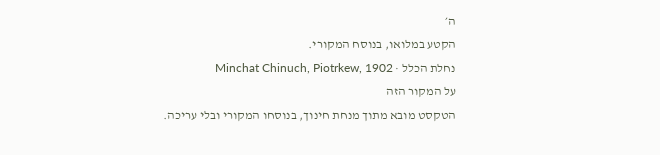ה׳
הקטע במלואו, בנוסח המקורי.
נחלת הכלל · Minchat Chinuch, Piotrkew, 1902
על המקור הזה
הטקסט מובא מתוך מנחת חינוך, בנוסחו המקורי ובלי עריכה.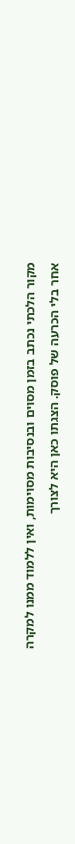מקור הלכתי נכתב בזמן מסוים ובנסיבות מסוימות, ואין ללמוד ממנו למקרה אחר בלי הכרעה של פוסק. הצגתו כאן היא לצורך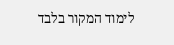לימוד המקור בלבד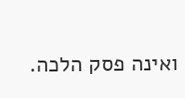ואינה פסק הלכה.